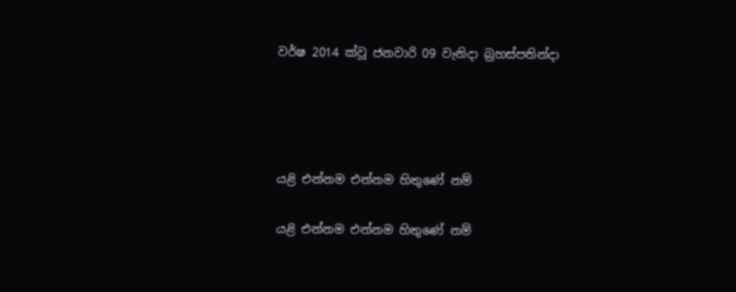වර්ෂ 2014 ක්වූ ජනවාරි 09 වැනිදා බ්‍රහස්පතින්දා




යළි එන්නම එන්නම හිතුණේ නම්

යළි එන්නම එන්නම හිතුණේ නම්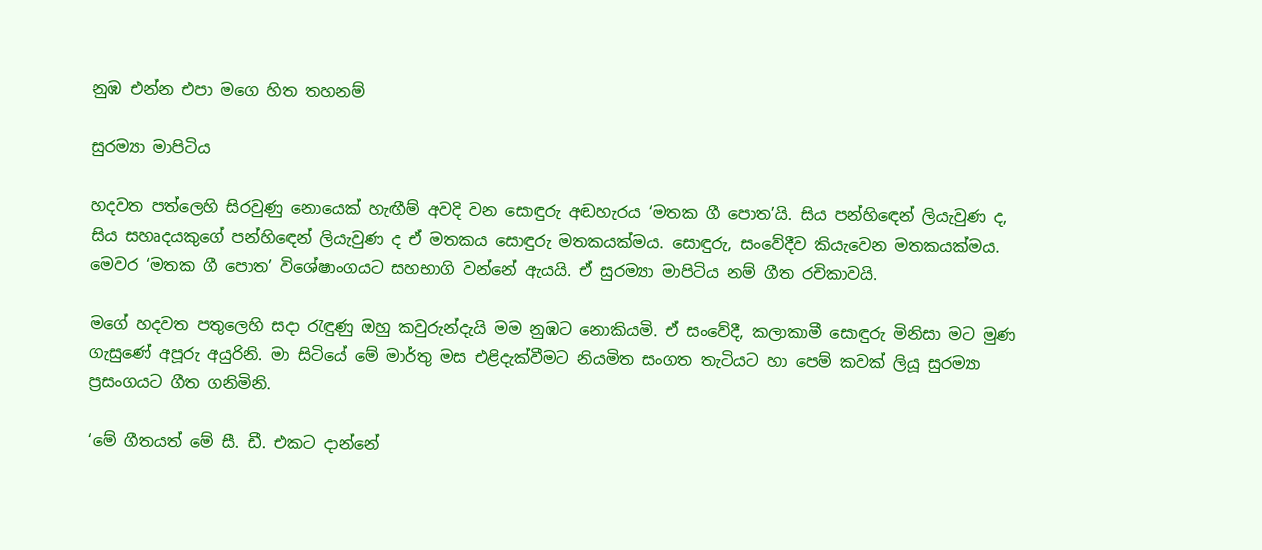නුඹ එන්න එපා මගෙ හිත තහනම්

සුරම්‍යා මාපිටිය

හදවත පත්ලෙහි සිරවුණු නොයෙක් හැඟීම් අවදි වන සොඳුරු අඬහැරය ‘මතක ගී පොත’යි. සිය පන්හිඳෙන් ලියැවුණ ද, සිය සහෘදයකුගේ පන්හිඳෙන් ලියැවුණ ද ඒ මතකය සොඳුරු මතකයක්මය. සොඳුරු, සංවේදීව කියැවෙන මතකයක්මය. මෙවර ‘මතක ගී පොත’ විශේෂාංගයට සහභාගි වන්නේ ඇයයි. ඒ සුරම්‍යා මාපිටිය නම් ගීත රචිකාවයි.

මගේ හදවත පතුලෙහි සදා රැඳුණු ඔහු කවුරුන්දැයි මම නුඹට නොකියමි. ඒ සංවේදී, කලාකාමී සොඳුරු මිනිසා මට මුණ ගැසුණේ අපූරු අයුරිනි. මා සිටියේ මේ මාර්තු මස එළිදැක්වීමට නියමිත සංගත තැටියට හා පෙම් කවක් ලියූ සුරම්‍යා ප්‍රසංගයට ගීත ගනිමිනි.

‘මේ ගීතයත් මේ සී. ඩී. එකට දාන්නේ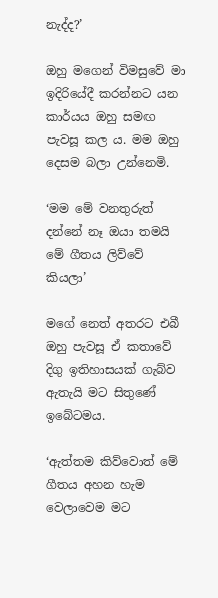නැද්ද?’

ඔහු මගෙන් විමසුවේ මා ඉදිරියේදී කරන්නට යන කාර්යය ඔහු සමඟ පැවසූ කල ය. මම ඔහු දෙසම බලා උන්නෙමි.

‘මම මේ වනතුරුත් දන්නේ නෑ ඔයා තමයි මේ ගීතය ලිව්වේ කියලා’

මගේ නෙත් අතරට එබී ඔහු පැවසූ ඒ කතාවේ දිගු ඉතිහාසයක් ගැබ්ව ඇතැයි මට සිතුණේ ඉබේටමය.

‘ඇත්තම කිව්වොත් මේ ගීතය අහන හැම වෙලාවෙම මට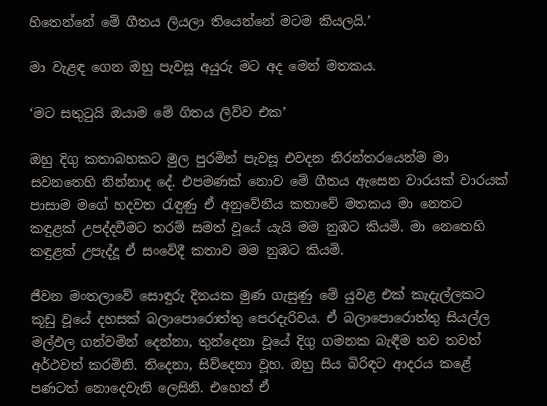හිතෙන්නේ මේ ගීතය ලියලා තියෙන්නේ මටම කියලයි.’

මා වැළඳ ගෙන ඔහු පැවසූ අයුරු මට අද මෙන් මතකය.

‘මට සතුටුයි ඔයාම මේ ගිතය ලිව්ව එක’

ඔහු දිගු කතාබහකට මුල පුරමින් පැවසූ එවදන නිරන්තරයෙන්ම මා සවනතෙහි නින්නාද දේ. එපමණක් නොව මේ ගීතය ඇසෙන වාරයක් වාරයක් පාසාම මගේ හදවත රැඳුණු ඒ අනුවේනීය කතාවේ මතකය මා නෙතට කඳුළක් උපද්දවීමට තරම් සමත් වූයේ යැයි මම නුඹට කියමි. මා නෙතෙහි කඳුළක් උපැද්දූ ඒ සංවේදී කතාව මම නුඹට කියමි.

ජීවන මංතලාවේ සොඳුරු දිනයක මුණ ගැසුණු මේ යුවළ එක් කැදැල්ලකට කූඩු වූයේ දහසක් බලාපොරොත්තු පෙරදැරිවය. ඒ බලාපොරොත්තු සියල්ල මල්ඵල ගන්වමින් දෙන්නා, තුන්දෙනා වූයේ දිගු ගමනක බැඳීම තව තවත් අර්ථවත් කරමිනි. තිදෙනා, සිව්දෙනා වූහ. ඔහු සිය බිරිඳට ආදරය කළේ පණටත් නොදෙවැනි ලෙසිනි. එහෙත් ඒ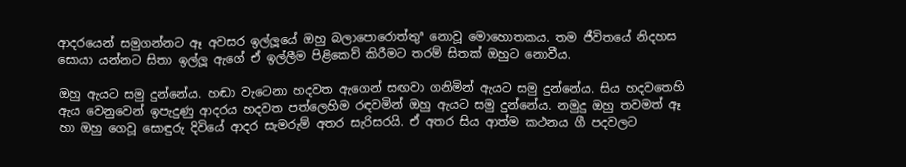ආදරයෙන් සමුගන්නට ඈ අවසර ඉල්ලූයේ ඔහු බලාපොරොත්තුª නොවූ මොහොතකය. තම ජීවිතයේ නිදහස සොයා යන්නට සිතා ඉල්ලූ ඇගේ ඒ ඉල්ලීම පිළිකෙව් කිරීමට තරම් සිතක් ඔහුට නොවීය.

ඔහු ඇයට සමු දුන්නේය. හඬා වැටෙනා හදවත ඇගෙන් සඟවා ගනිමින් ඇයට සමු දුන්නේය. සිය හදවතෙහි ඇය වෙනුවෙන් ඉපැදුණු ආදරය හදවත පත්ලෙහිම රඳවමින් ඔහු ඇයට සමු දුන්නේය. නමුදු ඔහු තවමත් ඈ හා ඔහු ගෙවූ සොඳුරු දිවියේ ආදර සැමරුම් අතර සැරිසරයි. ඒ අතර සිය ආත්ම කථනය ගී පදවලට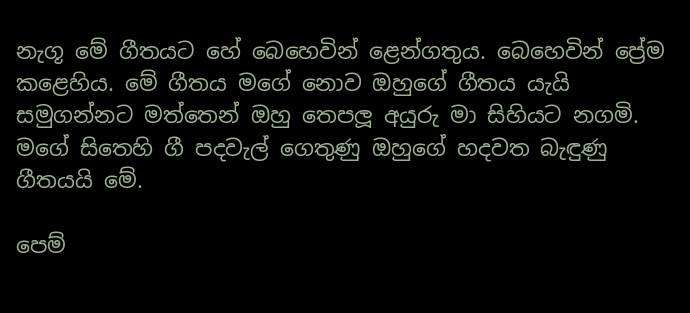නැගූ මේ ගීතයට හේ බෙහෙවින් ළෙන්ගතුය. බෙහෙවින් ප්‍රේම කළෙහිය. මේ ගීතය මගේ නොව ඔහුගේ ගීතය යැයි සමුගන්නට මත්තෙන් ඔහු තෙපලූ අයුරු මා සිහියට නගමි. මගේ සිතෙහි ගී පදවැල් ගෙතුණු ඔහුගේ හදවත බැඳුණු ගීතයයි මේ.

පෙම්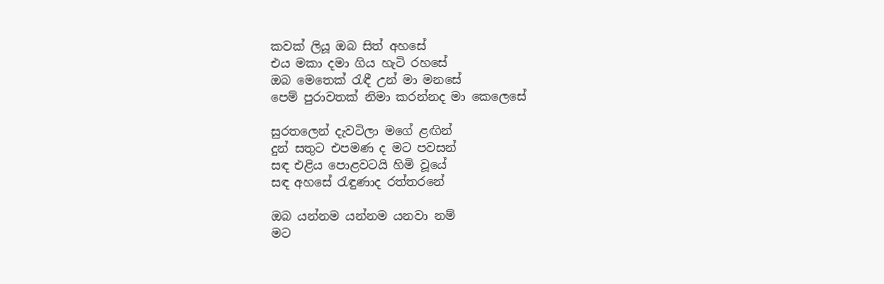කවක් ලියූ ඔබ සිත් අහසේ
එය මකා දමා ගිය හැටි රහසේ
ඔබ මෙතෙක් රැඳී උන් මා මනසේ
පෙම් පුරාවතක් නිමා කරන්නද මා කෙලෙසේ

සුරතලෙන් දැවටිලා මගේ ළඟින්
දුන් සතුට එපමණ ද මට පවසන්
සඳ එළිය පොළවටයි හිමි වූයේ
සඳ අහසේ රැඳුණාද රත්තරනේ

ඔබ යන්නම යන්නම යනවා නම්
මට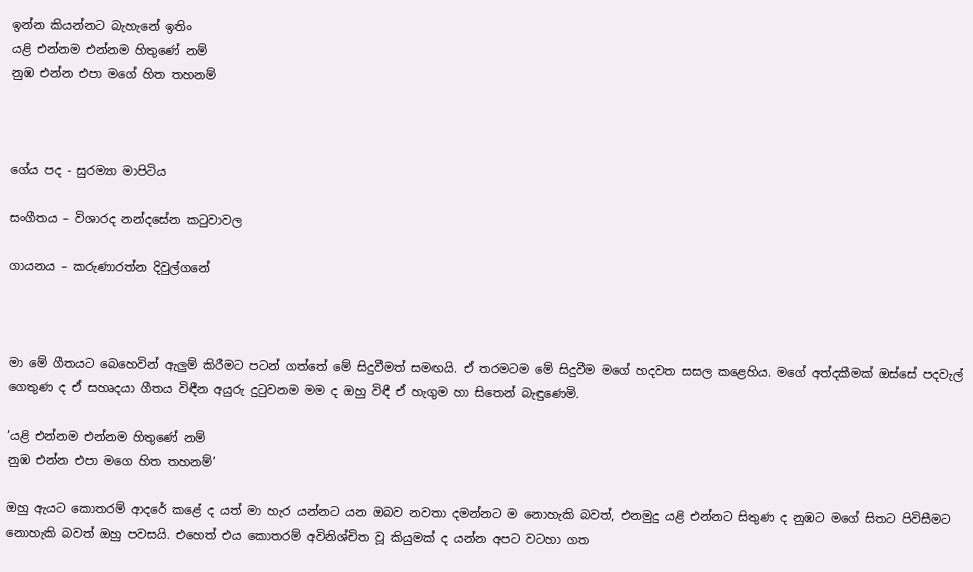ඉන්න කියන්නට බැහැනේ ඉතිං
යළි එන්නම එන්නම හිතුණේ නම්
නුඹ එන්න එපා මගේ හිත තහනම්



ගේය පද - සුරම්‍යා මාපිටිය

සංගීතය – විශාරද නන්දසේන කටුවාවල

ගායනය – කරුණාරත්න දිවුල්ගනේ



මා මේ ගීතයට බෙහෙවින් ඇලුම් කිරීමට පටන් ගත්තේ මේ සිදුවීමත් සමඟයි. ඒ තරමටම මේ සිදුවීම මගේ හදවත සසල කළෙහිය. මගේ අත්දකීමක් ඔස්සේ පදවැල් ගෙතුණ ද ඒ සහෘදයා ගීතය විඳීන අයුරු දුටුවනම මම ද ඔහු විඳී ඒ හැගුම හා සිතෙන් බැඳුණෙමි.

‘යළි එන්නම එන්නම හිතුණේ නම්
නුඹ එන්න එපා මගෙ හිත තහනම්’

ඔහු ඇයට කොතරම් ආදරේ කළේ ද යත් මා හැර යන්නට යන ඔබව නවතා දමන්නට ම නොහැකි බවත්, එනමුදු යළි එන්නට සිතුණ ද නුඹට මගේ සිතට පිවිසීමට නොහැකි බවත් ඔහු පවසයි. එහෙත් එය කොතරම් අවිනිශ්චිත වූ කියුමක් ද යන්න අපට වටහා ගත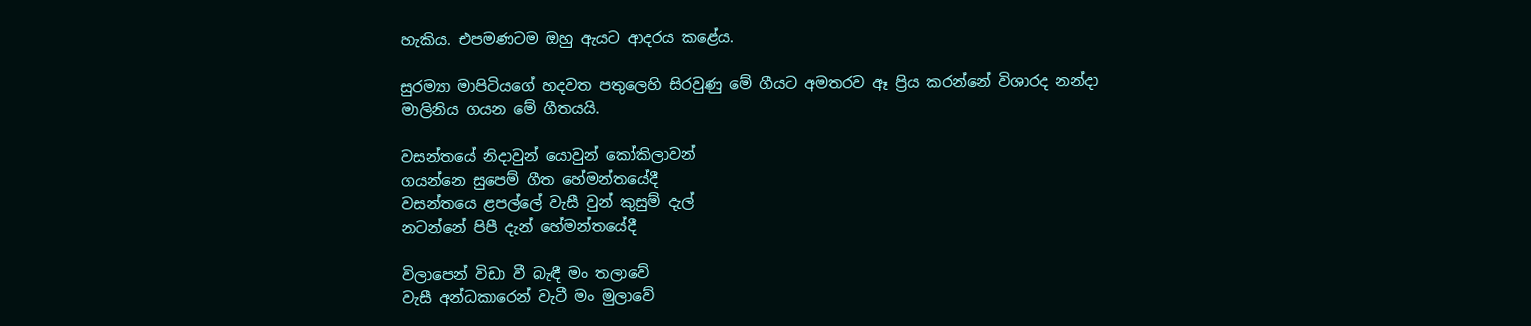හැකිය. එපමණටම ඔහු ඇයට ආදරය කළේය.

සුරම්‍යා මාපිටියගේ හදවත පතුලෙහි සිරවුණු මේ ගීයට අමතරව ඈ ප්‍රිය කරන්නේ විශාරද නන්දා මාලිනිය ගයන මේ ගීතයයි.

වසන්තයේ නිදාවුන් යොවුන් කෝකිලාවන්
ගයන්නෙ සුපෙම් ගීත හේමන්තයේදී
වසන්තයෙ ළපල්ලේ වැසී වුන් කුසුම් දැල්
නටන්නේ පිපී දැන් හේමන්තයේදී

විලාපෙන් විඩා වී බැඳී මං තලාවේ
වැසී අන්ධකාරෙන් වැටී මං මුලාවේ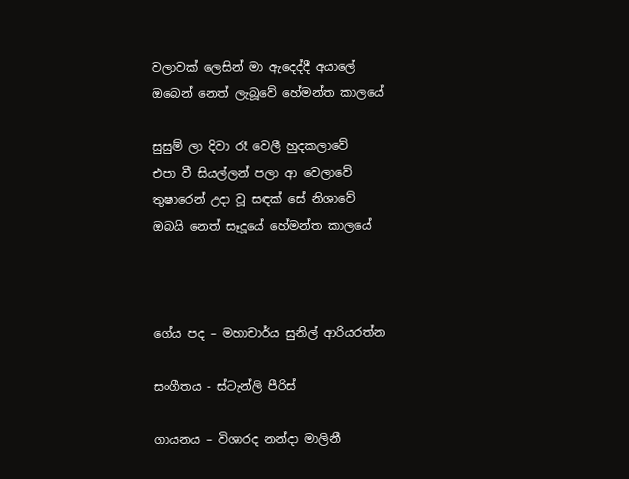වලාවක් ලෙසින් මා ඇදෙද්දී අයාලේ
ඔබෙන් නෙත් ලැබූවේ හේමන්ත කාලයේ

සුසුම් ලා දිවා රෑ වෙලී හුදකලාවේ
එපා වී සියල්ලන් පලා ආ වෙලාවේ
තුෂාරෙන් උදා වූ සඳක් සේ නිශාවේ
ඔබයි නෙත් සෑදූයේ හේමන්ත කාලයේ



ගේය පද – මහාචාර්ය සුනිල් ආරියරත්න

සංගීතය - ස්ටැන්ලි පීරිස්

ගායනය – විශාරද නන්දා මාලිනී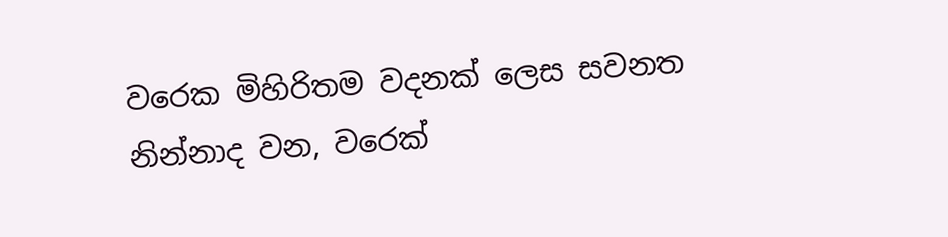වරෙක මිහිරිතම වදනක් ලෙස සවනත නින්නාද වන, වරෙක්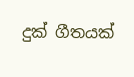දුක් ගීතයක්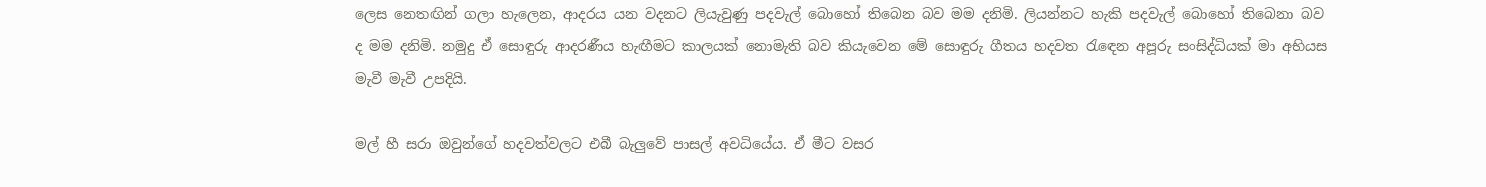ලෙස නෙතඟින් ගලා හැලෙන, ආදරය යන වදනට ලියැවුණු පදවැල් බොහෝ තිබෙන බව මම දනිමි. ලියන්නට හැකි පදවැල් බොහෝ තිබෙනා බව ද මම දනිමි. නමුදු ඒ සොඳුරු ආදරණීය හැඟීමට කාලයක් නොමැති බව කියැවෙන මේ සොඳුරු ගීතය හදවත රැඳෙන අපූරු සංසිද්ධියක් මා අභියස මැවී මැවී උපදියි.

මල් හී සරා ඔවුන්ගේ හදවත්වලට එබී බැලුවේ පාසල් අවධියේය. ඒ මීට වසර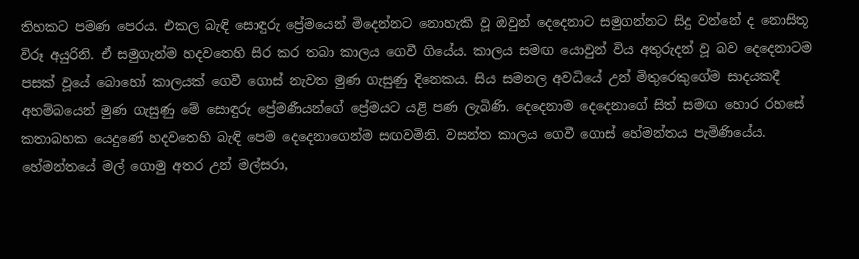තිහකට පමණ පෙරය. එකල බැඳි සොඳුරු ප්‍රේමයෙන් මිදෙන්නට නොහැකි වූ ඔවුන් දෙදෙනාට සමුගන්නට සිදු වන්නේ ද නොසිතූ විරූ අයුරිනි. ඒ සමුගැන්ම හදවතෙහි සිර කර තබා කාලය ගෙවී ගියේය. කාලය සමඟ යොවුන් විය අතුරුදන් වූ බව දෙදෙනාටම පසක් වූයේ බොහෝ කාලයක් ගෙවී ගොස් නැවත මුණ ගැසුණු දිනෙකය. සිය සමනල අවධියේ උන් මිතුරෙකුගේම සාදයකදී අහම්බයෙන් මුණ ගැසුණු මේ සොඳුරු ප්‍රේමණීයන්ගේ ප්‍රේමයට යළි පණ ලැබිණි. දෙදෙනාම දෙදෙනාගේ සිත් සමඟ හොර රහසේ කතාබහක යෙදුණේ හදවතෙහි බැඳි පෙම දෙදෙනාගෙන්ම සඟවමිනි. වසන්ත කාලය ගෙවී ගොස් හේමන්තය පැමිණියේය. හේමන්තයේ මල් ගොමු අතර උන් මල්සරා,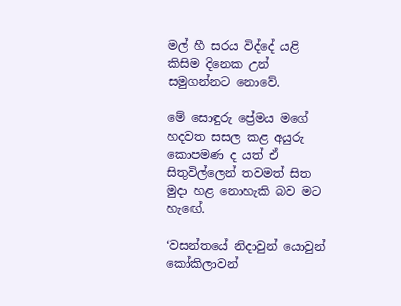මල් හී සරය විද්දේ යළි කිසිම දිනෙක උන් සමුගන්නට නොවේ.

මේ සොඳුරු ප්‍රේමය මගේ හදවත සසල කළ අයුරු කොපමණ ද යත් ඒ සිතුවිල්ලෙන් තවමත් සිත මුදා හළ නොහැකි බව මට හැඟේ.

‘වසන්තයේ නිදාවුන් යොවුන් කෝකිලාවන්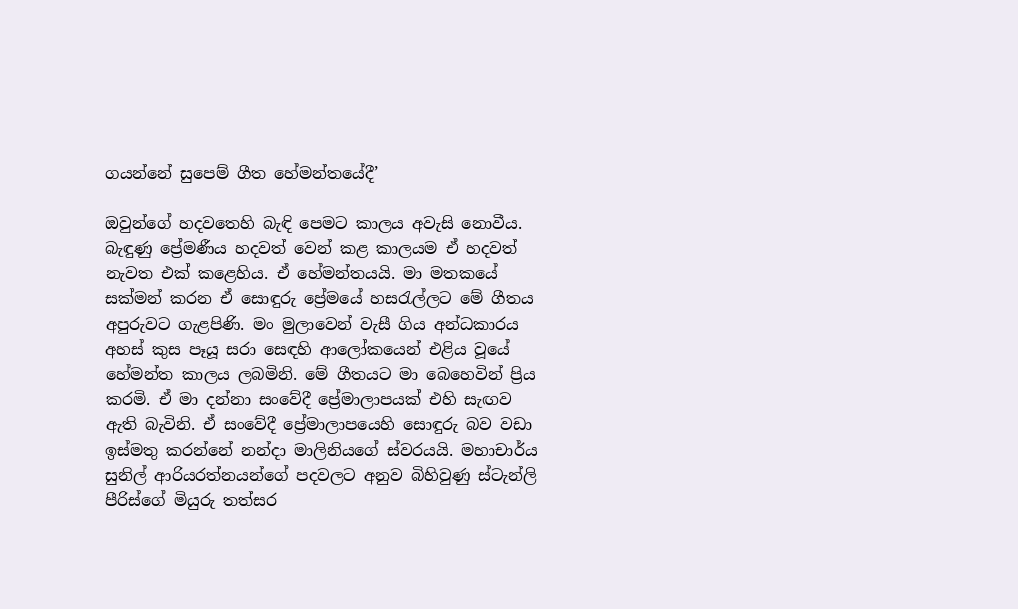ගයන්නේ සුපෙම් ගීත හේමන්තයේදී’

ඔවුන්ගේ හදවතෙහි බැඳි පෙමට කාලය අවැසි නොවීය. බැඳුණු ප්‍රේමණීය හදවත් වෙන් කළ කාලයම ඒ හදවත් නැවත එක් කළෙහිය. ඒ හේමන්තයයි. මා මතකයේ සක්මන් කරන ඒ සොඳුරු ප්‍රේමයේ හසරැල්ලට මේ ගීතය අපුරුවට ගැළපිණි. මං මුලාවෙන් වැසී ගිය අන්ධකාරය අහස් කුස පෑයූ සරා සෙඳහි ආලෝකයෙන් එළිය වූයේ හේමන්ත කාලය ලබමිනි. මේ ගීතයට මා බෙහෙවින් ප්‍රිය කරමි. ඒ මා දන්නා සංවේදී ප්‍රේමාලාපයක් එහි සැඟව ඇති බැවිනි. ඒ සංවේදී ප්‍රේමාලාපයෙහි සොඳුරු බව වඩා ඉස්මතු කරන්නේ නන්දා මාලිනියගේ ස්වරයයි. මහාචාර්ය සුනිල් ආරියරත්නයන්ගේ පදවලට අනුව බිහිවුණු ස්ටැන්ලි පීරිස්ගේ මියුරු තත්සර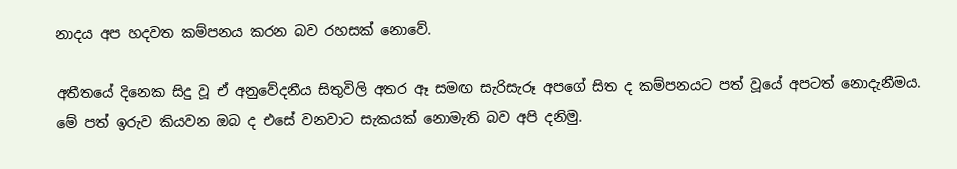නාදය අප හදවත කම්පනය කරන බව රහසක් නොවේ.

අතීතයේ දිනෙක සිදු වූ ඒ අනුවේදනීය සිතුවිලි අතර ඈ සමඟ සැරිසැරූ අපගේ සිත ද කම්පනයට පත් වූයේ අපටත් නොදැනීමය. මේ පත් ඉරුව කියවන ඔබ ද එසේ වනවාට සැකයක් නොමැති බව අපි දනිමු.